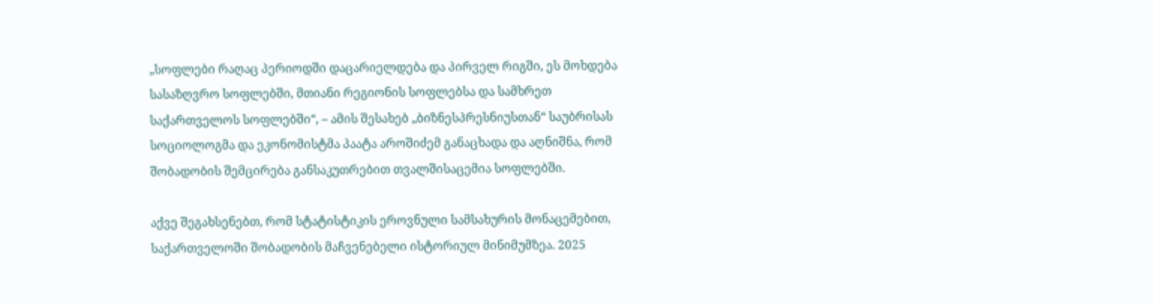„სოფლები რაღაც პერიოდში დაცარიელდება და პირველ რიგში, ეს მოხდება სასაზღვრო სოფლებში, მთიანი რეგიონის სოფლებსა და სამხრეთ საქართველოს სოფლებში“, – ამის შესახებ „ბიზნესპრესნიუსთან“ საუბრისას სოციოლოგმა და ეკონომისტმა პაატა აროშიძემ განაცხადა და აღნიშნა, რომ შობადობის შემცირება განსაკუთრებით თვალშისაცემია სოფლებში.

აქვე შეგახსენებთ, რომ სტატისტიკის ეროვნული სამსახურის მონაცემებით, საქართველოში შობადობის მაჩვენებელი ისტორიულ მინიმუმზეა. 2025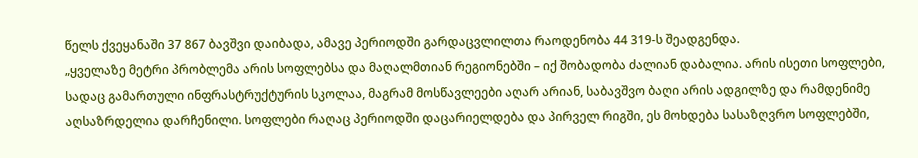წელს ქვეყანაში 37 867 ბავშვი დაიბადა, ამავე პერიოდში გარდაცვლილთა რაოდენობა 44 319-ს შეადგენდა.
„ყველაზე მეტრი პრობლემა არის სოფლებსა და მაღალმთიან რეგიონებში – იქ შობადობა ძალიან დაბალია. არის ისეთი სოფლები, სადაც გამართული ინფრასტრუქტურის სკოლაა, მაგრამ მოსწავლეები აღარ არიან, საბავშვო ბაღი არის ადგილზე და რამდენიმე აღსაზრდელია დარჩენილი. სოფლები რაღაც პერიოდში დაცარიელდება და პირველ რიგში, ეს მოხდება სასაზღვრო სოფლებში,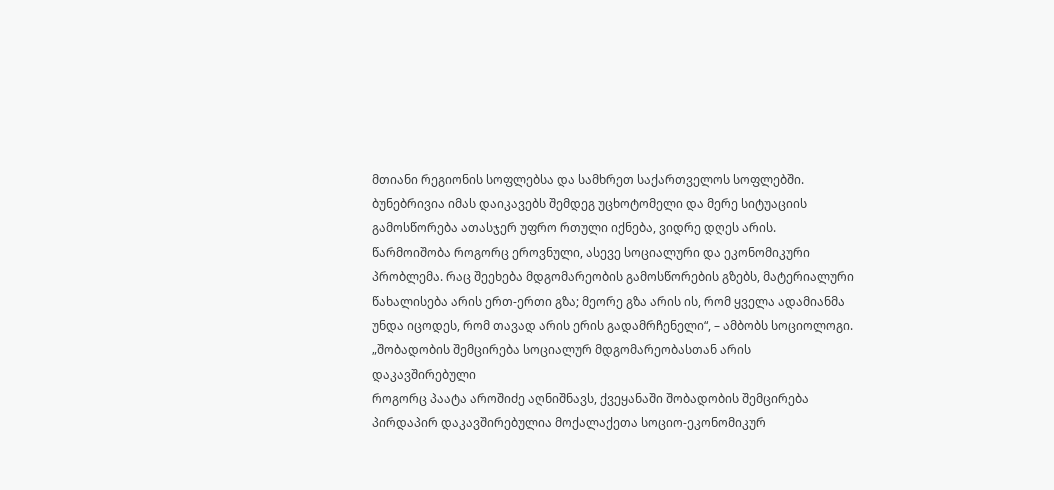მთიანი რეგიონის სოფლებსა და სამხრეთ საქართველოს სოფლებში. ბუნებრივია იმას დაიკავებს შემდეგ უცხოტომელი და მერე სიტუაციის გამოსწორება ათასჯერ უფრო რთული იქნება, ვიდრე დღეს არის. წარმოიშობა როგორც ეროვნული, ასევე სოციალური და ეკონომიკური პრობლემა. რაც შეეხება მდგომარეობის გამოსწორების გზებს, მატერიალური წახალისება არის ერთ-ერთი გზა; მეორე გზა არის ის, რომ ყველა ადამიანმა უნდა იცოდეს, რომ თავად არის ერის გადამრჩენელი“, – ამბობს სოციოლოგი.
„შობადობის შემცირება სოციალურ მდგომარეობასთან არის დაკავშირებული
როგორც პაატა აროშიძე აღნიშნავს, ქვეყანაში შობადობის შემცირება პირდაპირ დაკავშირებულია მოქალაქეთა სოციო-ეკონომიკურ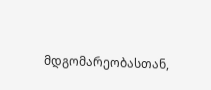მდგომარეობასთან,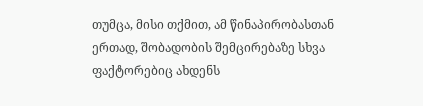თუმცა, მისი თქმით, ამ წინაპირობასთან ერთად, შობადობის შემცირებაზე სხვა ფაქტორებიც ახდენს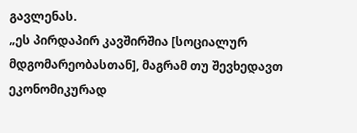გავლენას.
„ეს პირდაპირ კავშირშია [სოციალურ მდგომარეობასთან], მაგრამ თუ შევხედავთ ეკონომიკურად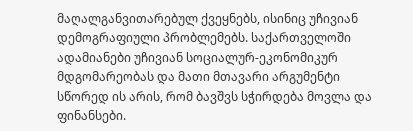მაღალგანვითარებულ ქვეყნებს, ისინიც უჩივიან დემოგრაფიული პრობლემებს. საქართველოში ადამიანები უჩივიან სოციალურ-ეკონომიკურ მდგომარეობას და მათი მთავარი არგუმენტი სწორედ ის არის, რომ ბავშვს სჭირდება მოვლა და ფინანსები.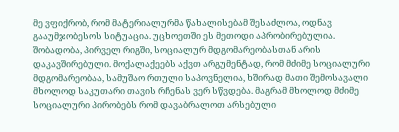მე ვფიქრობ, რომ მატერიალურმა წახალისებამ შესაძლოა, ოდნავ გააუმჯობესოს სიტუაცია. უცხოეთში ეს მეთოდი აპრობირებულია.
შობადობა, პირველ რიგში, სოციალურ მდგომარეობასთან არის დაკავშირებული. მოქალაქეებს აქვთ არგუმენტად, რომ მძიმე სოციალური მდგომარეობაა, სამუშაო რთული საპოვნელია, ხშირად მათი შემოსავალი მხოლოდ საკუთარი თავის რჩენას ვერ სწვდება. მაგრამ მხოლოდ მძიმე სოციალური პირობებს რომ დავაბრალოთ არსებული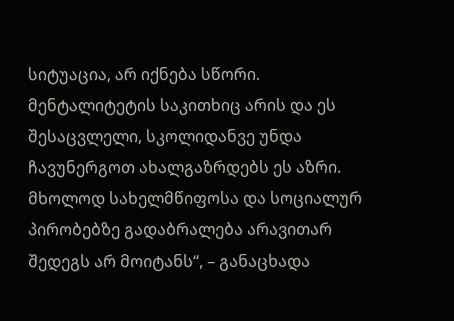სიტუაცია, არ იქნება სწორი. მენტალიტეტის საკითხიც არის და ეს შესაცვლელი, სკოლიდანვე უნდა ჩავუნერგოთ ახალგაზრდებს ეს აზრი. მხოლოდ სახელმწიფოსა და სოციალურ პირობებზე გადაბრალება არავითარ შედეგს არ მოიტანს“, – განაცხადა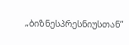„ბიზნესპრესნიუსთან“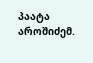პაატა აროშიძემ.